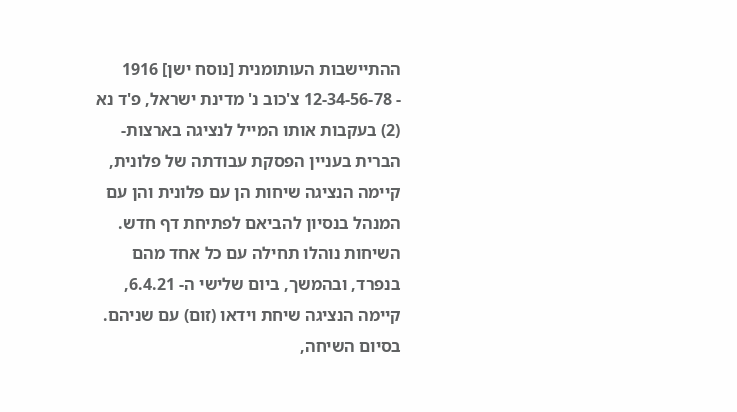ההתיישבות העותומנית [נוסח ישן] 1916
- 12-34-56-78 צ'כוב נ' מדינת ישראל, פ'ד נא (2) בעקבות אותו המייל לנציגה בארצות-הברית בעניין הפסקת עבודתה של פלונית, קיימה הנציגה שיחות הן עם פלונית והן עם המנהל בנסיון להביאם לפתיחת דף חדש. השיחות נוהלו תחילה עם כל אחד מהם בנפרד, ובהמשך, ביום שלישי ה- 6.4.21, קיימה הנציגה שיחת וידאו (זום) עם שניהם. בסיום השיחה,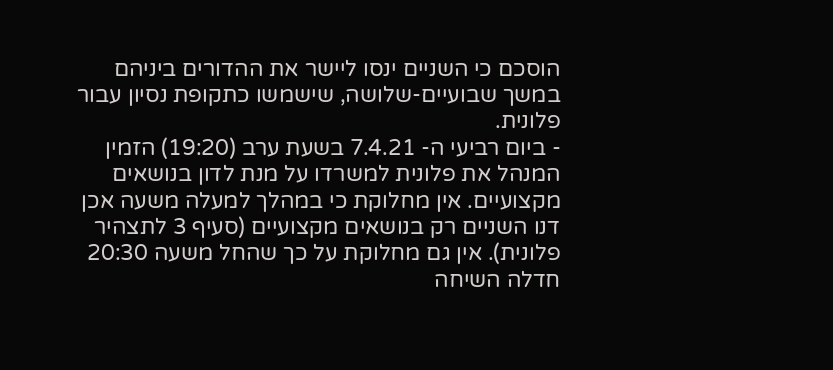הוסכם כי השניים ינסו ליישר את ההדורים ביניהם במשך שבועיים-שלושה, שישמשו כתקופת נסיון עבור פלונית.
- ביום רביעי ה- 7.4.21 בשעת ערב (19:20) הזמין המנהל את פלונית למשרדו על מנת לדון בנושאים מקצועיים. אין מחלוקת כי במהלך למעלה משעה אכן דנו השניים רק בנושאים מקצועיים (סעיף 3 לתצהיר פלונית). אין גם מחלוקת על כך שהחל משעה 20:30 חדלה השיחה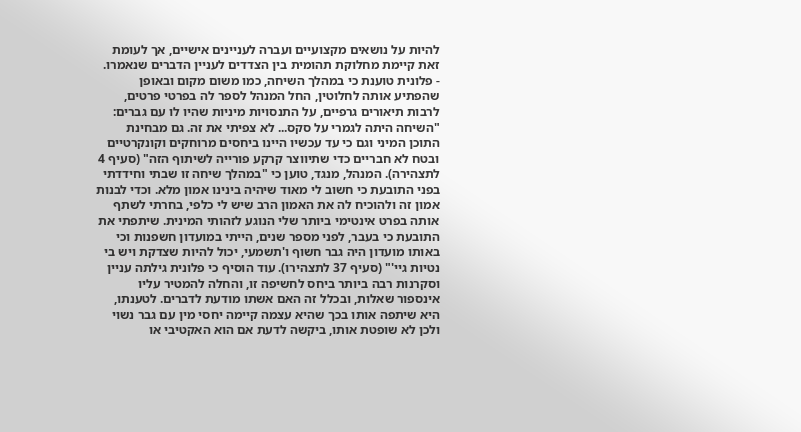להיות על נושאים מקצועיים ועברה לעניינים אישיים, אך לעומת זאת קיימת מחלוקת תהומית בין הצדדים לעניין הדברים שנאמרו.
- פלונית טוענת כי במהלך השיחה, כמו משום מקום ובאופן שהפתיע אותה לחלוטין, החל המנהל לספר לה בפרטי פרטים, לרבות תיאורים גרפיים, על התנסויות מיניות שהיו לו עם גברים: "השיחה היתה לגמרי על סקס... לא צפיתי את זה. גם מבחינת התוכן המיני וגם כי עד עכשיו היינו ביחסים מרוחקים וקונקרטיים ובטח לא חבריים כדי שתיווצר קרקע פורייה לשיתוף הזה" (סעיף 4 לתצהירה). המנהל, מנגד, טוען כי "במהלך שיחה זו שבתי וחידדתי בפני התובעת כי חשוב לי מאוד שיהיה בינינו אמון מלא. וכדי לבנות אמון זה ולהוכיח לה את האמון הרב שיש לי כלפי, בחרתי לשתף אותה בפרט אינטימי ביותר שלי הנוגע לזהותי המינית. שיתפתי את התובעת כי בעבר, לפני מספר שנים, הייתי במועדון חשפנות וכי באותו מועדון היה גבר חשוף ו'תשמעי, יכול להיות שצדקת ויש בי נטיות גיי'" (סעיף 37 לתצהירו). עוד הוסיף כי פלונית גילתה עניין וסקרנות רבה ביותר ביחס לחשיפה זו, והחלה להמטיר עליו אינספור שאלות, ובכלל זה האם אשתו מודעת לדברים. לטענתו, היא שיתפה אותו בכך שהיא עצמה קיימה יחסי מין עם גבר נשוי ולכן לא שופטת אותו, ביקשה לדעת אם הוא האקטיבי או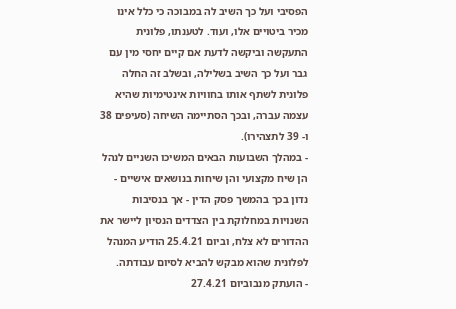הפסיבי ועל כך השיב לה במבוכה כי כלל אינו מכיר ביטויים אלו, ועוד. לטענתו, פלונית התעקשה וביקשה לדעת אם קיים יחסי מין עם גבר ועל כך השיב בשלילה, ובשלב זה החלה פלונית לשתף אותו בחוויות אינטימיות שהיא עצמה עברה, ובכך הסתיימה השיחה (סעיפים 38 ו- 39 לתצהירו).
- במהלך השבועות הבאים המשיכו השניים לנהל הן שיח מקצועי והן שיחות בנושאים אישיים - נדון בכך בהמשך פסק הדין - אך בנסיבות השנויות במחלוקת בין הצדדים הנסיון ליישר את ההדורים לא צלח, וביום 25.4.21 הודיע המנהל לפלונית שהוא מבקש להביא לסיום עבודתה.
- הועתק מנבוביום 27.4.21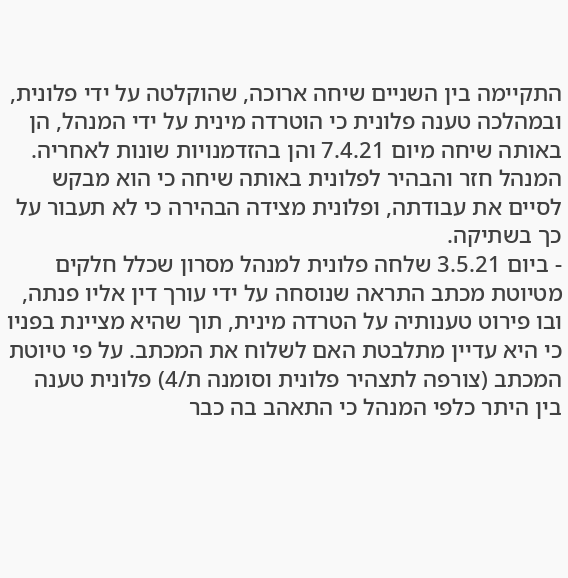התקיימה בין השניים שיחה ארוכה, שהוקלטה על ידי פלונית, ובמהלכה טענה פלונית כי הוטרדה מינית על ידי המנהל, הן באותה שיחה מיום 7.4.21 והן בהזדמנויות שונות לאחריה. המנהל חזר והבהיר לפלונית באותה שיחה כי הוא מבקש לסיים את עבודתה, ופלונית מצידה הבהירה כי לא תעבור על כך בשתיקה.
- ביום 3.5.21 שלחה פלונית למנהל מסרון שכלל חלקים מטיוטת מכתב התראה שנוסחה על ידי עורך דין אליו פנתה, ובו פירוט טענותיה על הטרדה מינית, תוך שהיא מציינת בפניו כי היא עדיין מתלבטת האם לשלוח את המכתב. על פי טיוטת המכתב (צורפה לתצהיר פלונית וסומנה ת/4) פלונית טענה בין היתר כלפי המנהל כי התאהב בה כבר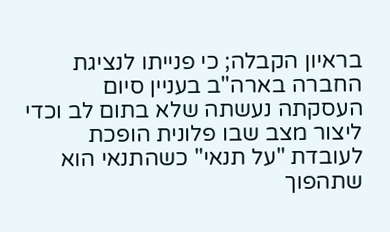בראיון הקבלה; כי פנייתו לנציגת החברה בארה"ב בעניין סיום העסקתה נעשתה שלא בתום לב וכדי ליצור מצב שבו פלונית הופכת לעובדת "על תנאי" כשהתנאי הוא שתהפוך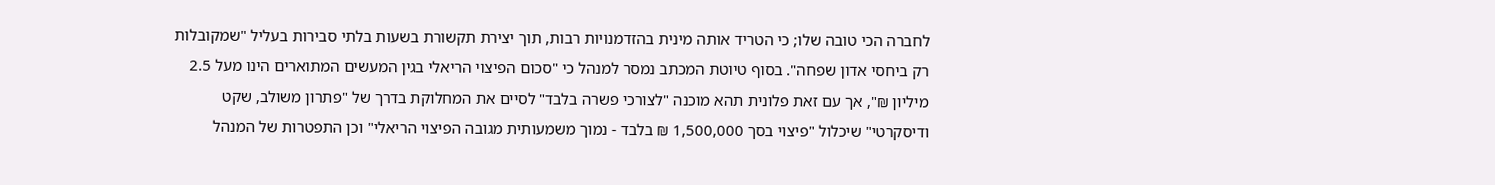לחברה הכי טובה שלו; כי הטריד אותה מינית בהזדמנויות רבות, תוך יצירת תקשורת בשעות בלתי סבירות בעליל "שמקובלות רק ביחסי אדון שפחה". בסוף טיוטת המכתב נמסר למנהל כי "סכום הפיצוי הריאלי בגין המעשים המתוארים הינו מעל 2.5 מיליון ₪", אך עם זאת פלונית תהא מוכנה "לצורכי פשרה בלבד" לסיים את המחלוקת בדרך של "פתרון משולב, שקט ודיסקרטי" שיכלול "פיצוי בסך 1,500,000 ₪ בלבד - נמוך משמעותית מגובה הפיצוי הריאלי" וכן התפטרות של המנהל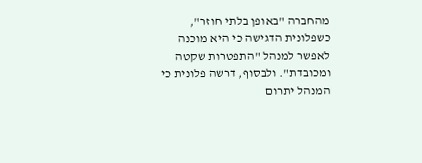מהחברה "באופן בלתי חוזר", כשפלונית הדגישה כי היא מוכנה לאפשר למנהל "התפטרות שקטה ומכובדת". ולבסוף, דרשה פלונית כי המנהל יתרום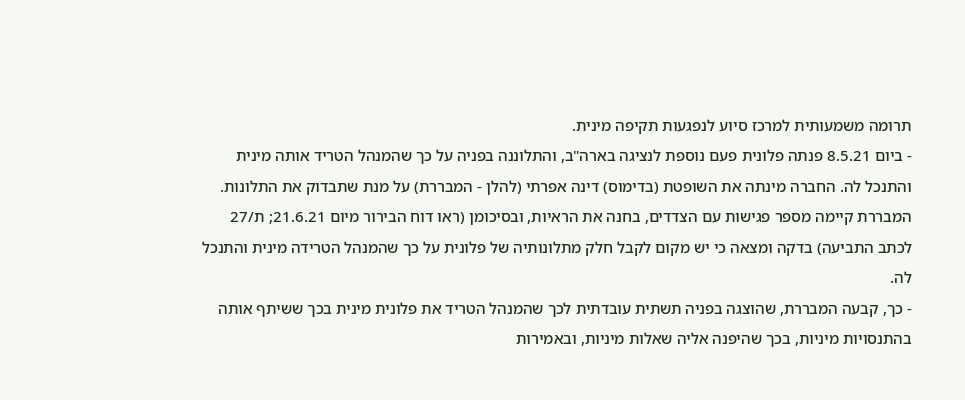תרומה משמעותית למרכז סיוע לנפגעות תקיפה מינית.
- ביום 8.5.21 פנתה פלונית פעם נוספת לנציגה בארה"ב, והתלוננה בפניה על כך שהמנהל הטריד אותה מינית והתנכל לה. החברה מינתה את השופטת (בדימוס) דינה אפרתי (להלן - המבררת) על מנת שתבדוק את התלונות. המבררת קיימה מספר פגישות עם הצדדים, בחנה את הראיות, ובסיכומן (ראו דוח הבירור מיום 21.6.21; ת/27 לכתב התביעה) בדקה ומצאה כי יש מקום לקבל חלק מתלונותיה של פלונית על כך שהמנהל הטרידה מינית והתנכל לה.
- כך, קבעה המבררת, שהוצגה בפניה תשתית עובדתית לכך שהמנהל הטריד את פלונית מינית בכך ששיתף אותה בהתנסויות מיניות, בכך שהיפנה אליה שאלות מיניות, ובאמירות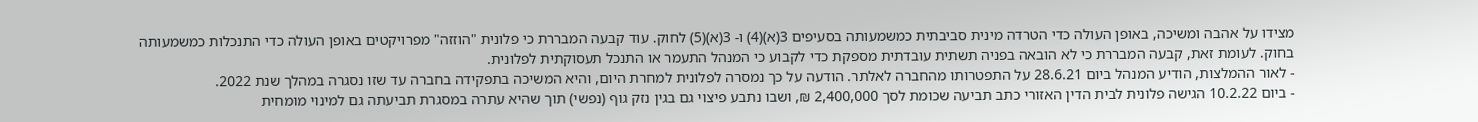מצידו על אהבה ומשיכה, באופן העולה כדי הטרדה מינית סביבתית כמשמעותה בסעיפים 3(א)(4) ו- 3(א)(5) לחוק. עוד קבעה המבררת כי פלונית "הוזזה" מפרויקטים באופן העולה כדי התנכלות כמשמעותה בחוק. לעומת זאת, קבעה המבררת כי לא הובאה בפניה תשתית עובדתית מספקת כדי לקבוע כי המנהל התעמר או התנכל תעסוקתית לפלונית.
- לאור ההמלצות, הודיע המנהל ביום 28.6.21 על התפטרותו מהחברה לאלתר. הודעה על כך נמסרה לפלונית למחרת היום, והיא המשיכה בתפקידה בחברה עד שזו נסגרה במהלך שנת 2022.
- ביום 10.2.22 הגישה פלונית לבית הדין האזורי כתב תביעה שכומת לסך 2,400,000 ₪, ושבו נתבע פיצוי גם בגין נזק גוף (נפשי) תוך שהיא עתרה במסגרת תביעתה גם למינוי מומחית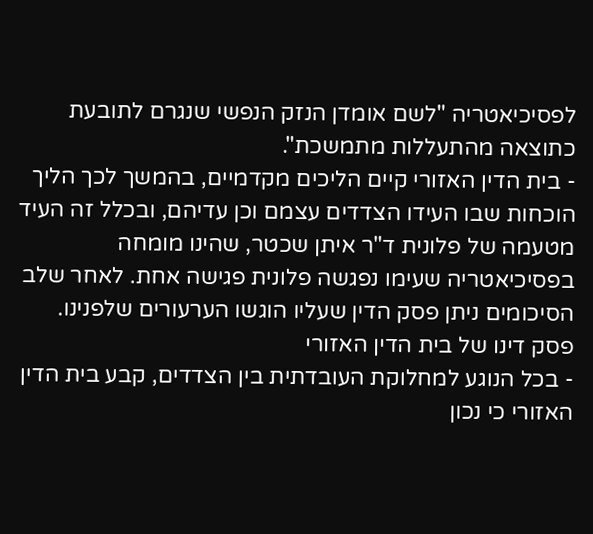לפסיכיאטריה "לשם אומדן הנזק הנפשי שנגרם לתובעת כתוצאה מהתעללות מתמשכת".
- בית הדין האזורי קיים הליכים מקדמיים, בהמשך לכך הליך הוכחות שבו העידו הצדדים עצמם וכן עדיהם, ובכלל זה העיד מטעמה של פלונית ד"ר איתן שכטר, שהינו מומחה בפסיכיאטריה שעימו נפגשה פלונית פגישה אחת. לאחר שלב הסיכומים ניתן פסק הדין שעליו הוגשו הערעורים שלפנינו.
פסק דינו של בית הדין האזורי
- בכל הנוגע למחלוקת העובדתית בין הצדדים, קבע בית הדין האזורי כי נכון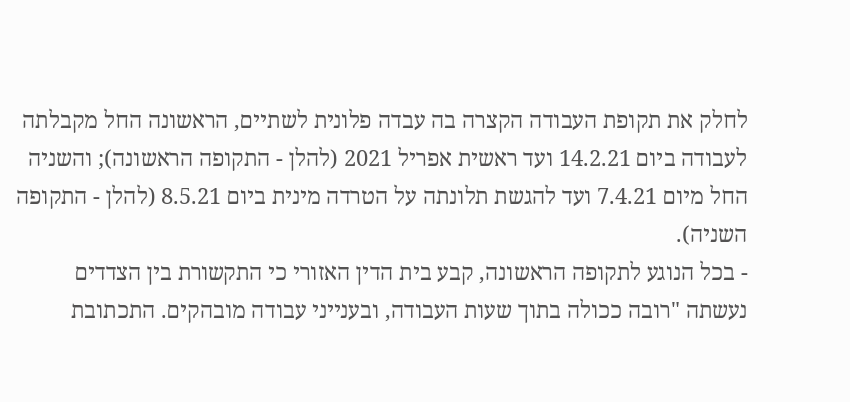לחלק את תקופת העבודה הקצרה בה עבדה פלונית לשתיים, הראשונה החל מקבלתה לעבודה ביום 14.2.21 ועד ראשית אפריל 2021 (להלן - התקופה הראשונה); והשניה החל מיום 7.4.21 ועד להגשת תלונתה על הטרדה מינית ביום 8.5.21 (להלן - התקופה השניה).
- בכל הנוגע לתקופה הראשונה, קבע בית הדין האזורי כי התקשורת בין הצדדים נעשתה "רובה ככולה בתוך שעות העבודה, ובענייני עבודה מובהקים. התכתובת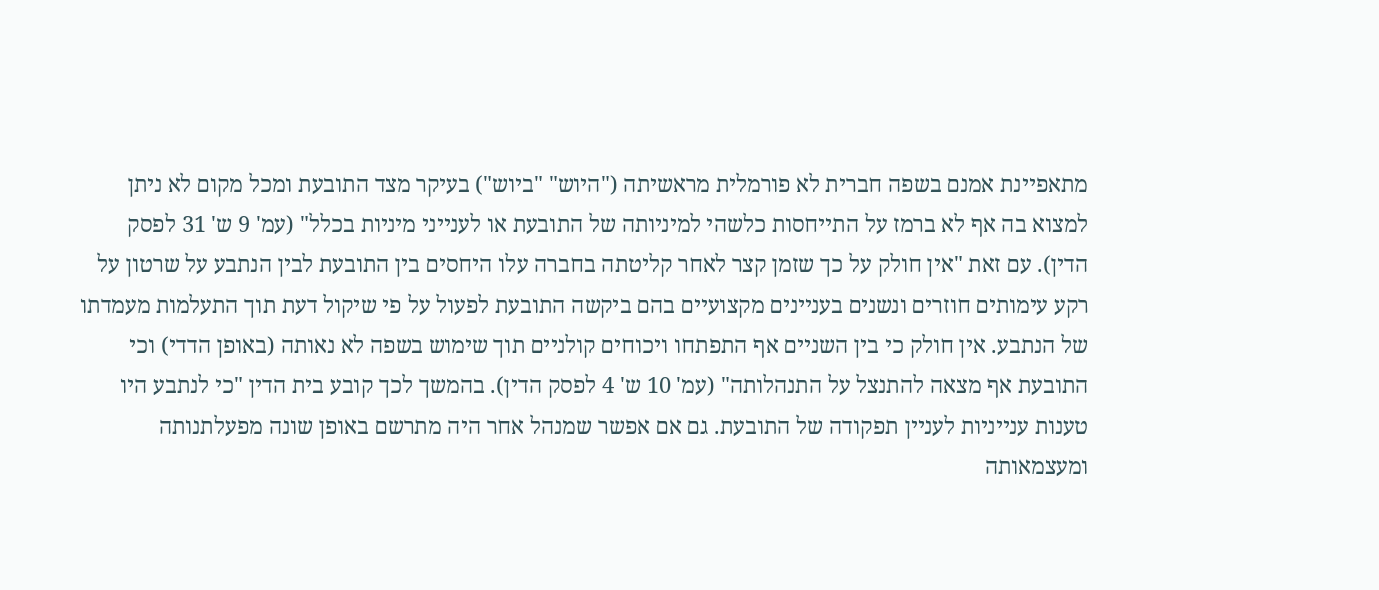מתאפיינת אמנם בשפה חברית לא פורמלית מראשיתה ("היוש" "ביוש") בעיקר מצד התובעת ומכל מקום לא ניתן למצוא בה אף לא ברמז על התייחסות כלשהי למיניותה של התובעת או לענייני מיניות בכלל" (עמ' 9 ש' 31 לפסק הדין). עם זאת "אין חולק על כך שזמן קצר לאחר קליטתה בחברה עלו היחסים בין התובעת לבין הנתבע על שרטון על רקע עימותים חוזרים ונשנים בעניינים מקצועיים בהם ביקשה התובעת לפעול על פי שיקול דעת תוך התעלמות מעמדתו של הנתבע. אין חולק כי בין השניים אף התפתחו ויכוחים קולניים תוך שימוש בשפה לא נאותה (באופן הדדי) וכי התובעת אף מצאה להתנצל על התנהלותה" (עמ' 10 ש' 4 לפסק הדין). בהמשך לכך קובע בית הדין "כי לנתבע היו טענות ענייניות לעניין תפקודה של התובעת. גם אם אפשר שמנהל אחר היה מתרשם באופן שונה מפעלתנותה ומעצמאותה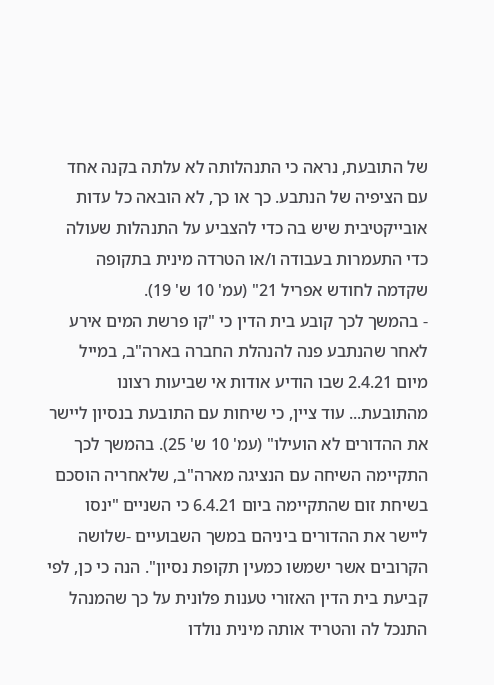של התובעת, נראה כי התנהלותה לא עלתה בקנה אחד עם הציפיה של הנתבע. כך או כך, לא הובאה כל עדות אובייקטיבית שיש בה כדי להצביע על התנהלות שעולה כדי התעמרות בעבודה ו/או הטרדה מינית בתקופה שקדמה לחודש אפריל 21" (עמ' 10 ש' 19).
- בהמשך לכך קובע בית הדין כי "קו פרשת המים אירע לאחר שהנתבע פנה להנהלת החברה בארה"ב, במייל מיום 2.4.21 שבו הודיע אודות אי שביעות רצונו מהתובעת... עוד ציין, כי שיחות עם התובעת בנסיון ליישר את ההדורים לא הועילו" (עמ' 10 ש' 25). בהמשך לכך התקיימה השיחה עם הנציגה מארה"ב, שלאחריה הוסכם בשיחת זום שהתקיימה ביום 6.4.21 כי השניים "ינסו ליישר את ההדורים ביניהם במשך השבועיים -שלושה הקרובים אשר ישמשו כמעין תקופת נסיון". הנה כי כן, לפי קביעת בית הדין האזורי טענות פלונית על כך שהמנהל התנכל לה והטריד אותה מינית נולדו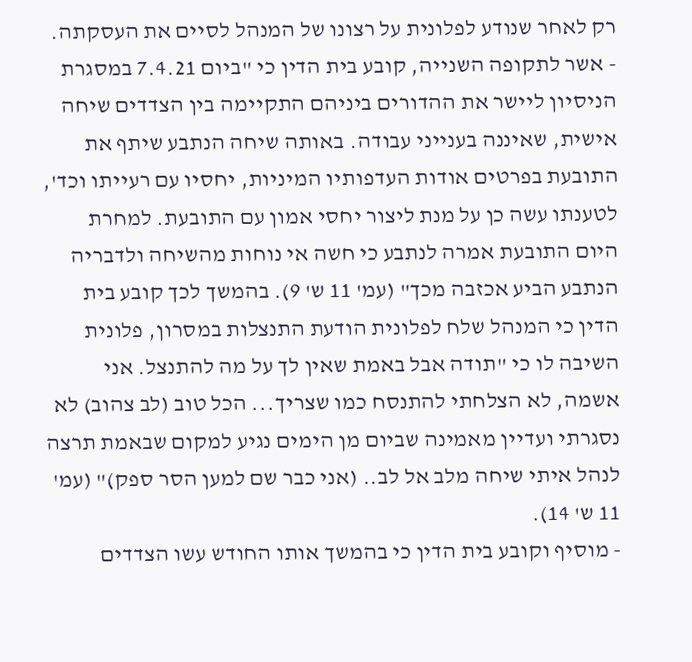רק לאחר שנודע לפלונית על רצונו של המנהל לסיים את העסקתה.
- אשר לתקופה השנייה, קובע בית הדין כי "ביום 7.4.21 במסגרת הניסיון ליישר את ההדורים ביניהם התקיימה בין הצדדים שיחה אישית, שאיננה בענייני עבודה. באותה שיחה הנתבע שיתף את התובעת בפרטים אודות העדפותיו המיניות, יחסיו עם רעייתו וכד', לטענתו עשה כן על מנת ליצור יחסי אמון עם התובעת. למחרת היום התובעת אמרה לנתבע כי חשה אי נוחות מהשיחה ולדבריה הנתבע הביע אכזבה מכך" (עמ' 11 ש' 9). בהמשך לכך קובע בית הדין כי המנהל שלח לפלונית הודעת התנצלות במסרון, פלונית השיבה לו כי "תודה אבל באמת שאין לך על מה להתנצל. אני אשמה, לא הצלחתי להתנסח כמו שצריך... הכל טוב (לב צהוב) לא נסגרתי ועדיין מאמינה שביום מן הימים נגיע למקום שבאמת תרצה לנהל איתי שיחה מלב אל לב.. (אני כבר שם למען הסר ספק)" (עמ' 11 ש' 14).
- מוסיף וקובע בית הדין כי בהמשך אותו החודש עשו הצדדים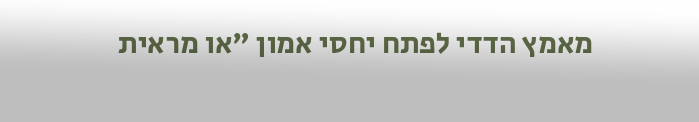מאמץ הדדי לפתח יחסי אמון "או מראית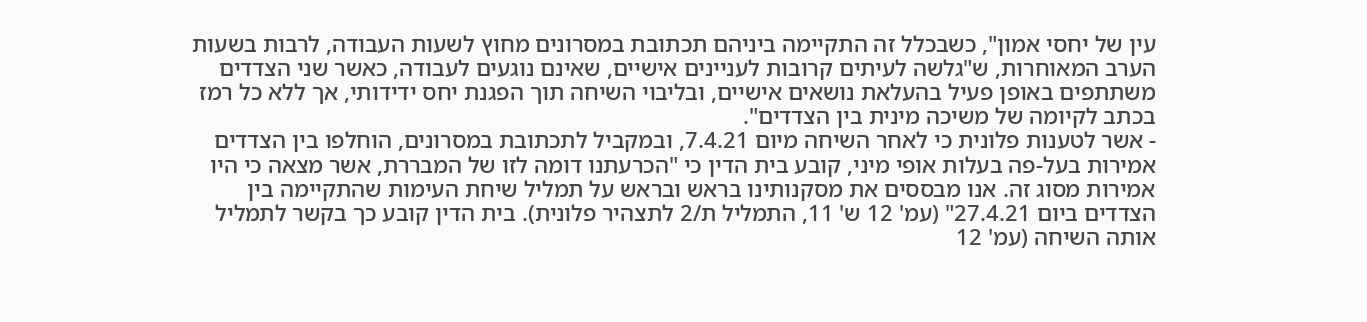עין של יחסי אמון", כשבכלל זה התקיימה ביניהם תכתובת במסרונים מחוץ לשעות העבודה, לרבות בשעות הערב המאוחרות, ש"גלשה לעיתים קרובות לעניינים אישיים, שאינם נוגעים לעבודה, כאשר שני הצדדים משתתפים באופן פעיל בהעלאת נושאים אישיים, ובליבוי השיחה תוך הפגנת יחס ידידותי, אך ללא כל רמז בכתב לקיומה של משיכה מינית בין הצדדים".
- אשר לטענות פלונית כי לאחר השיחה מיום 7.4.21, ובמקביל לתכתובת במסרונים, הוחלפו בין הצדדים אמירות בעל-פה בעלות אופי מיני, קובע בית הדין כי "הכרעתנו דומה לזו של המבררת, אשר מצאה כי היו אמירות מסוג זה. אנו מבססים את מסקנותינו בראש ובראש על תמליל שיחת העימות שהתקיימה בין הצדדים ביום 27.4.21" (עמ' 12 ש' 11, התמליל ת/2 לתצהיר פלונית). בית הדין קובע כך בקשר לתמליל אותה השיחה (עמ' 12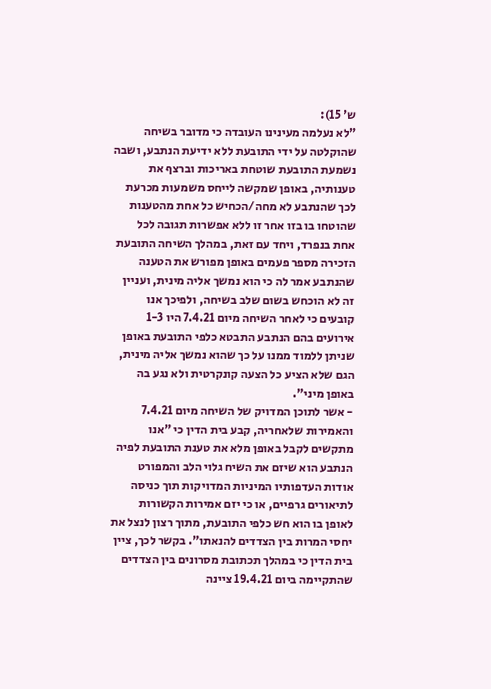ש' 15):
"לא נעלמה מעינינו העובדה כי מדובר בשיחה שהוקלטה על ידי התובעת ללא ידיעת הנתבע, ושבה נשמעת התובעת שוטחת באריכות וברצף את טענותיה, באופן שמקשה לייחס משמעות מכרעת לכך שהנתבע לא מחה/הכחיש כל אחת מהטענות שהוטחו בו בזו אחר זו ללא אפשרות תגובה לכל אחת בנפרד, ויחד עם זאת, במהלך השיחה התובעת הזכירה מספר פעמים באופן מפורש את הטענה שהנתבע אמר לה כי הוא נמשך אליה מינית, ועניין זה לא הוכחש בשום שלב בשיחה, ולפיכך אנו קובעים כי לאחר השיחה מיום 7.4.21 היו 1-3 אירועים בהם הנתבע התבטא כלפי התובעת באופן שניתן ללמוד ממנו על כך שהוא נמשך אליה מינית, הגם שלא הציע כל הצעה קונקרטית ולא נגע בה באופן מיני".
- אשר לתוכן המדויק של השיחה מיום 7.4.21 והאמירות שלאחריה, קבע בית הדין כי "אנו מתקשים לקבל באופן מלא את טענת התובעת לפיה הנתבע הוא שיזם את השיח גלוי הלב והמפורט אודות העדפותיו המיניות המדויקות תוך כניסה לתיאורים גרפיים, או כי יזם אמירות הקשורות לאופן בו הוא חש כלפי התובעת, מתוך רצון לנצל את יחסי המרות בין הצדדים להנאתו". בקשר לכך, ציין בית הדין כי במהלך תכתובת מסרונים בין הצדדים שהתקיימה ביום 19.4.21 ציינה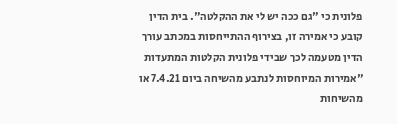פלונית כי "גם ככה יש לי את ההקלטה". בית הדין קובע כי אמירה זו, בצירוף ההתייחסות במכתב עורך הדין מטעמה לכך שבידי פלונית הקלטות המתעדות "אמירות המיוחסות לנתבע מהשיחה ביום 7.4.21 או מהשיחות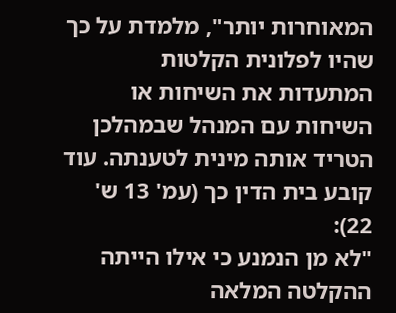המאוחרות יותר", מלמדת על כך שהיו לפלונית הקלטות המתעדות את השיחות או השיחות עם המנהל שבמהלכן הטריד אותה מינית לטענתה. עוד קובע בית הדין כך (עמ' 13 ש' 22):
"לא מן הנמנע כי אילו הייתה ההקלטה המלאה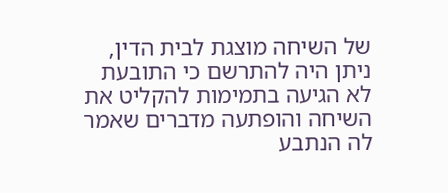של השיחה מוצגת לבית הדין, ניתן היה להתרשם כי התובעת לא הגיעה בתמימות להקליט את השיחה והופתעה מדברים שאמר לה הנתבע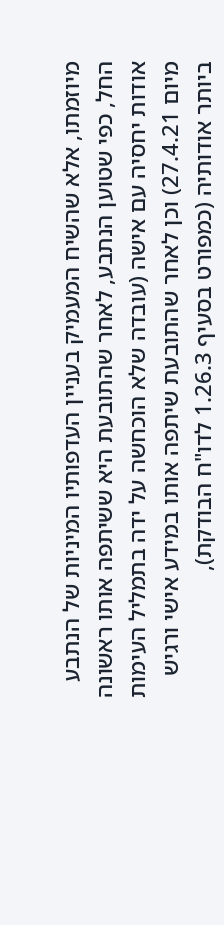מיוזמתו, אלא שהשיח המעמיק בעניין העדפותיו המיניות של הנתבע החל, כפי שטוען הנתבע, לאחר שהתובעת היא ששיתפה אותו ראשונה אודות יחסיה עם אישה (עובדה שלא הוכחשה על ידה בתמליל העימות מיום 27.4.21) וכן לאחר שהתובעת שיתפה אותו במידע אישי ורגיש ביותר אודותיה (כמפורט בסעיף 1.26.3 לדו"ח הבודקת),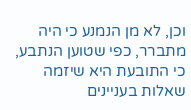וכן, לא מן הנמנע כי היה מתברר, כפי שטוען הנתבע, כי התובעת היא שיזמה שאלות בעניינים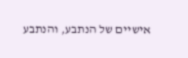אישיים של הנתבע, והנתבע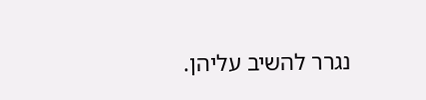נגרר להשיב עליהן.